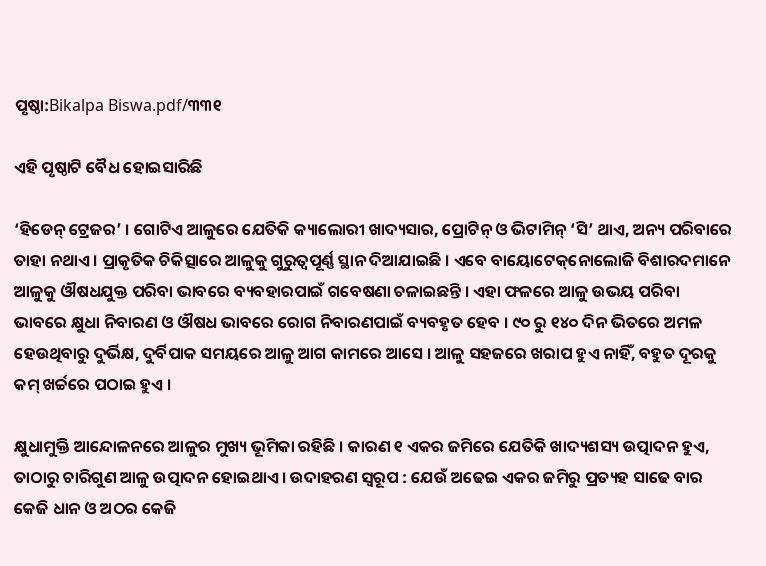ପୃଷ୍ଠା:Bikalpa Biswa.pdf/୩୩୧

ଏହି ପୃଷ୍ଠାଟି ବୈଧ ହୋଇସାରିଛି

‘ହିଡେନ୍ ଟ୍ରେଜର’ । ଗୋଟିଏ ଆଳୁରେ ଯେତିକି କ୍ୟାଲୋରୀ ଖାଦ୍ୟସାର, ପ୍ରୋଟିନ୍ ଓ ଭିଟାମିନ୍ ‘ସି’ ଥାଏ, ଅନ୍ୟ ପରିବାରେ ତାହା ନଥାଏ । ପ୍ରାକୃତିକ ଚିକିତ୍ସାରେ ଆଳୁକୁ ଗୁରୁତ୍ୱପୂର୍ଣ୍ଣ ସ୍ଥାନ ଦିଆଯାଇଛି । ଏବେ ବାୟୋଟେକ୍‌ନୋଲୋଜି ବିଶାରଦମାନେ ଆଳୁକୁ ଔଷଧଯୁକ୍ତ ପରିବା ଭାବରେ ବ୍ୟବହାରପାଇଁ ଗବେଷଣା ଚଳାଇଛନ୍ତି । ଏହା ଫଳରେ ଆଳୁ ଉଭୟ ପରିବା ଭାବରେ କ୍ଷୁଧା ନିବାରଣ ଓ ଔଷଧ ଭାବରେ ରୋଗ ନିବାରଣପାଇଁ ବ୍ୟବହୃତ ହେବ । ୯୦ ରୁ ୧୪୦ ଦିନ ଭିତରେ ଅମଳ ହେଉଥିବାରୁ ଦୁର୍ଭିକ୍ଷ, ଦୁର୍ବିପାକ ସମୟରେ ଆଳୁ ଆଗ କାମରେ ଆସେ । ଆଳୁ ସହଜରେ ଖରାପ ହୁଏ ନାହିଁ, ବହୁତ ଦୂରକୁ କମ୍ ଖର୍ଚ୍ଚରେ ପଠାଇ ହୁଏ ।

କ୍ଷୁଧାମୁକ୍ତି ଆନ୍ଦୋଳନରେ ଆଳୁର ମୁଖ୍ୟ ଭୂମିକା ରହିଛି । କାରଣ ୧ ଏକର ଜମିରେ ଯେତିକି ଖାଦ୍ୟଶସ୍ୟ ଉତ୍ପାଦନ ହୁଏ, ତାଠାରୁ ଚାରିଗୁଣ ଆଳୁ ଉତ୍ପାଦନ ହୋଇଥାଏ । ଉଦାହରଣ ସ୍ୱରୂପ : ଯେଉଁ ଅଢେଇ ଏକର ଜମିରୁ ପ୍ରତ୍ୟହ ସାଢେ ବାର କେଜି ଧାନ ଓ ଅଠର କେଜି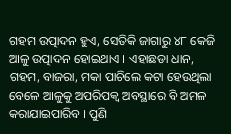ଗହମ ଉତ୍ପାଦନ ହୁଏ, ସେତିକି ଜାଗାରୁ ୪୮ କେଜି ଆଳୁ ଉତ୍ପାଦନ ହୋଇଥାଏ । ଏହାଛଡା ଧାନ, ଗହମ, ବାଜରା, ମକା ପାଚିଲେ କଟା ହେଉଥିଲା ବେଳେ ଆଳୁକୁ ଅପରିପକ୍ୱ ଅବସ୍ଥାରେ ବି ଅମଳ କରାଯାଇପାରିବ । ପୁଣି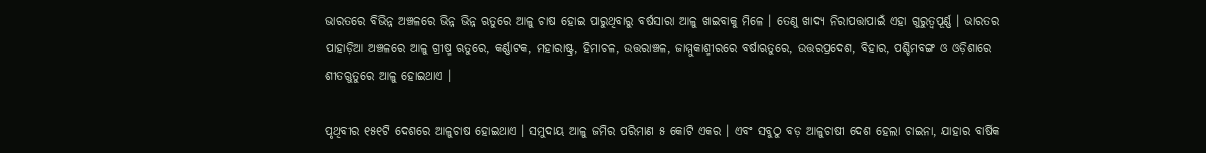ଭାରତରେ ବିଭିନ୍ନ ଅଞ୍ଚଳରେ ଭିନ୍ନ ଭିନ୍ନ ଋତୁରେ ଆଳୁ ଚାଷ ହୋଇ ପାରୁଥିବାରୁ ବର୍ଷସାରା ଆଳୁ ଖାଇବାକୁ ମିଳେ । ତେଣୁ ଖାଦ୍ୟ ନିରାପତ୍ତାପାଇଁ ଏହା ଗୁରୁତ୍ୱପୂର୍ଣ୍ଣ । ଭାରତର ପାହାଡ଼ିଆ ଅଞ୍ଚଳରେ ଆଳୁ ଗ୍ରୀଷ୍ମ ଋତୁରେ, କର୍ଣ୍ଣାଟକ, ମହାରାଷ୍ଟ୍ର, ହିମାଚଳ, ଉତ୍ତରାଞ୍ଚଳ, ଜାମ୍ମୁକାଶ୍ମୀରରେ ବର୍ଷାଋତୁରେ, ଉତ୍ତରପ୍ରଦେଶ, ବିହାର, ପଶ୍ଚିମବଙ୍ଗ ଓ ଓଡ଼ିଶାରେ ଶୀତଋୁତୁରେ ଆଳୁ ହୋଇଥାଏ ।

ପୃଥିବୀର ୧୫୧ଟି ଦେଶରେ ଆଳୁଚାଷ ହୋଇଥାଏ । ସମୁଦାୟ ଆଳୁ ଜମିର ପରିମାଣ ୫ କୋଟି ଏକର । ଏବଂ ସବୁଠୁ ବଡ଼ ଆଳୁଚାଷୀ ଦେଶ ହେଲା ଚାଇନା, ଯାହାର ବାର୍ଷିକ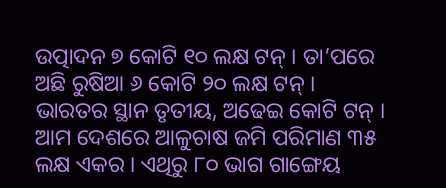ଉତ୍ପାଦନ ୭ କୋଟି ୧୦ ଲକ୍ଷ ଟନ୍ । ତା’ପରେ ଅଛି ରୁଷିଆ ୬ କୋଟି ୨୦ ଲକ୍ଷ ଟନ୍ । ଭାରତର ସ୍ଥାନ ତୃତୀୟ, ଅଢେଇ କୋଟି ଟନ୍ । ଆମ ଦେଶରେ ଆଳୁଚାଷ ଜମି ପରିମାଣ ୩୫ ଲକ୍ଷ ଏକର । ଏଥିରୁ ୮୦ ଭାଗ ଗାଙ୍ଗେୟ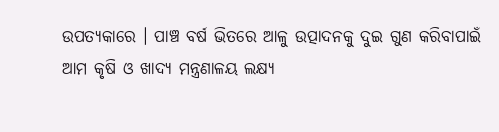ଉପତ୍ୟକାରେ । ପାଞ୍ଚ ବର୍ଷ ଭିତରେ ଆଳୁ ଉତ୍ପାଦନକୁ ଦୁଇ ଗୁଣ କରିବାପାଇଁ ଆମ କୃଷି ଓ ଖାଦ୍ୟ ମନ୍ତ୍ରଣାଳୟ ଲକ୍ଷ୍ୟ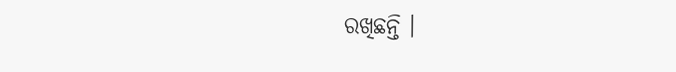ରଖିଛନ୍ତି ।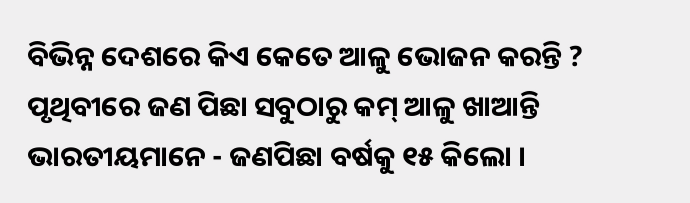ବିଭିନ୍ନ ଦେଶରେ କିଏ କେତେ ଆଳୁ ଭୋଜନ କରନ୍ତି ? ପୃଥିବୀରେ ଜଣ ପିଛା ସବୁଠାରୁ କମ୍ ଆଳୁ ଖାଆନ୍ତି ଭାରତୀୟମାନେ - ଜଣପିଛା ବର୍ଷକୁ ୧୫ କିଲୋ ।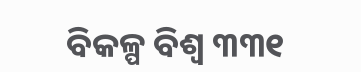ବିକଳ୍ପ ବିଶ୍ୱ ୩୩୧